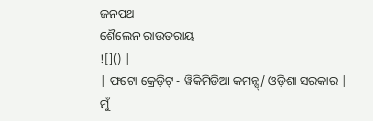ଜନପଥ
ଶୈଲେନ ରାଉତରାୟ
![]() |
| ଫଟୋ କ୍ରେଡ଼ିଟ୍ - ୱିକିମିଡିଆ କମନ୍ସ୍/ ଓଡ଼ିଶା ସରକାର |
ମୁଁ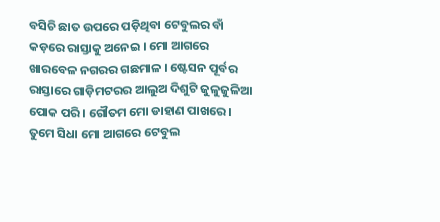ବସିଚି ଛାତ ଉପରେ ପଡ଼ିଥିବା ଟେବୁଲର ବାଁ କଡ଼ରେ ରାସ୍ତାକୁ ଅନେଇ । ମୋ ଆଗରେ ଖାରବେଳ ନଗରର ଗଛମାଳ । ଷ୍ଟେସନ ପୂର୍ବର ରାସ୍ତାରେ ଗାଡ଼ିମଟରର ଆଲୁଅ ଦିଶୁଟି ଜୁଳୁଜୁଳିଆ ପୋକ ପରି । ଗୌତମ ମୋ ଡାହାଣ ପାଖରେ । ତୁମେ ସିଧା ମୋ ଆଗରେ ଟେବୁଲ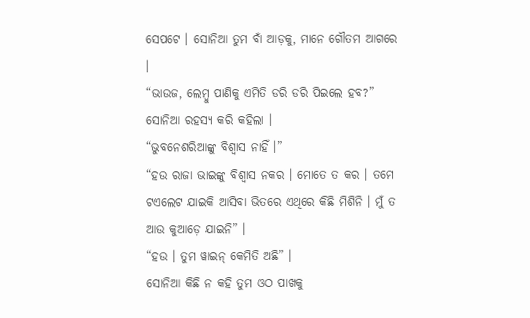ସେପଟେ । ସୋନିଆ ତୁମ ବାଁ ଆଡ଼କୁ, ମାନେ ଗୌତମ ଆଗରେ ।
“ଭାଉଜ, ଲେମ୍ବୁ ପାଣିକୁ ଏମିତି ଡରି ଡରି ପିଇଲେ ହବ?” ସୋନିଆ ରହସ୍ୟ କରି କହିଲା ।
“ଭୁବନେଶରିଆଙ୍କୁ ବିଶ୍ୱାସ ନାହିଁ ।”
“ହଉ ରାଜା ଭାଇଙ୍କୁ ବିଶ୍ୱାସ ନକର । ମୋତେ ତ କର । ତମେ ଟଏଲେଟ ଯାଇକି ଆସିବା ଭିତରେ ଏଥିରେ କିଛି ମିଶିନି । ମୁଁ ତ ଆଉ କୁଆଡ଼େ ଯାଇନି” ।
“ହଉ । ତୁମ ୱାଇନ୍ କେମିତି ଅଛି” ।
ସୋନିଆ କିଛି ନ କହି ତୁମ ଓଠ ପାଖକୁ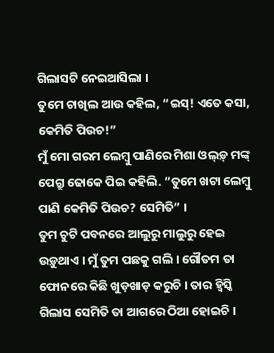ଗିଲାସଟି ନେଇଆସିଲା ।
ତୁମେ ଚାଖିଲ ଆଉ କହିଲ, “ଇସ୍! ଏତେ କସା, କେମିତି ପିଉଚ!”
ମୁଁ ମୋ ଗରମ ଲେମ୍ବୁ ପାଣିରେ ମିଶା ଓଲ୍ଡ଼୍ ମଙ୍କ୍ ପେଗ୍ରୁ ଢୋକେ ପିଇ କହିଲି. “ତୁମେ ଖଟା ଲେମ୍ବୁ ପାଣି କେମିତି ପିଉଚ? ସେମିତି” ।
ତୁମ ଚୁଟି ପବନରେ ଆଲୁରୁ ମାଲୁରୁ ହେଇ ଉଡ଼ୁଥାଏ । ମୁଁ ତୁମ ପଛକୁ ଗଲି । ଗୌତମ ତା ଫୋନରେ କିଛି ଖୁଡ଼ଖାଡ଼ କରୁଚି । ତାର ହ୍ୱିସ୍କି ଗିଲାସ ସେମିତି ତା ଆଗରେ ଠିଆ ହୋଇଚି ।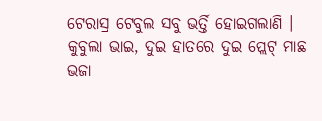ଟେରାସ୍ର ଟେବୁଲ ସବୁ ଭର୍ତ୍ତି ହୋଇଗଲାଣି ।
କୁବୁଲା ଭାଇ, ଦୁଇ ହାତରେ ଦୁଇ ପ୍ଲେଟ୍ ମାଛ ଭଜା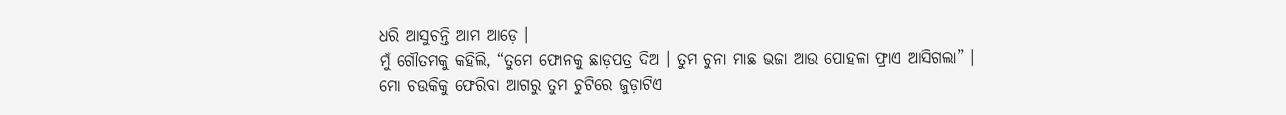ଧରି ଆସୁଚନ୍ତି ଆମ ଆଡ଼େ ।
ମୁଁ ଗୌତମକୁ କହିଲି, “ତୁମେ ଫୋନକୁ ଛାଡ଼ପତ୍ର ଦିଅ । ତୁମ ଚୁନା ମାଛ ଭଜା ଆଉ ପୋହଳା ଫ୍ରାଏ ଆସିଗଲା” ।
ମୋ ଚଉକିକୁ ଫେରିବା ଆଗରୁ ତୁମ ଚୁଟିରେ ଜୁଡ଼ାଟିଏ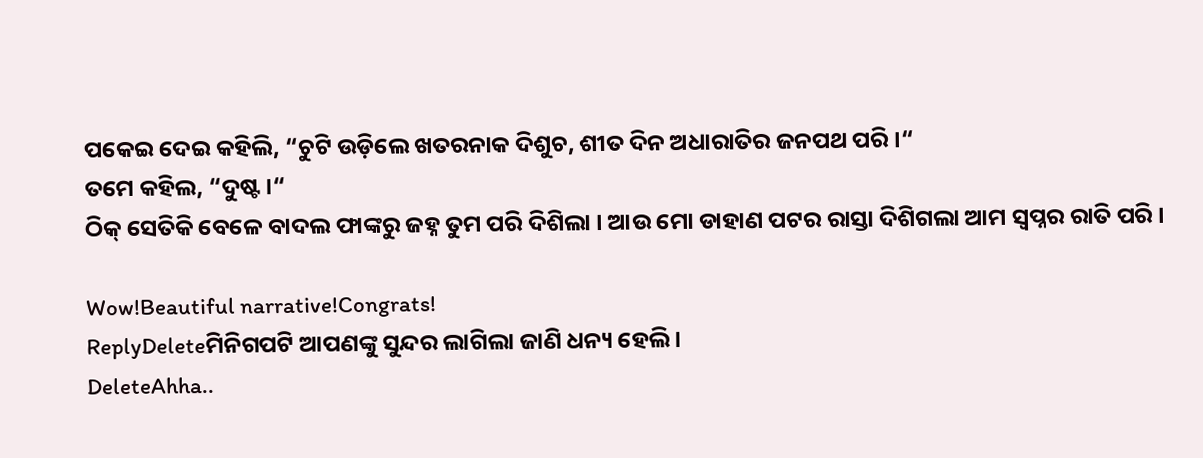ପକେଇ ଦେଇ କହିଲି, “ଚୁଟି ଉଡ଼ିଲେ ଖତରନାକ ଦିଶୁଚ, ଶୀତ ଦିନ ଅଧାରାତିର ଜନପଥ ପରି ।“
ତମେ କହିଲ, “ଦୁଷ୍ଟ ।“
ଠିକ୍ ସେତିକି ବେଳେ ବାଦଲ ଫାଙ୍କରୁ ଜହ୍ନ ତୁମ ପରି ଦିଶିଲା । ଆଉ ମୋ ଡାହାଣ ପଟର ରାସ୍ତା ଦିଶିଗଲା ଆମ ସ୍ୱପ୍ନର ରାତି ପରି ।

Wow!Beautiful narrative!Congrats!
ReplyDeleteମିନିଗପଟି ଆପଣଙ୍କୁ ସୁନ୍ଦର ଲାଗିଲା ଜାଣି ଧନ୍ୟ ହେଲି ।
DeleteAhha..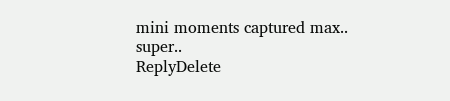mini moments captured max.. super..
ReplyDelete